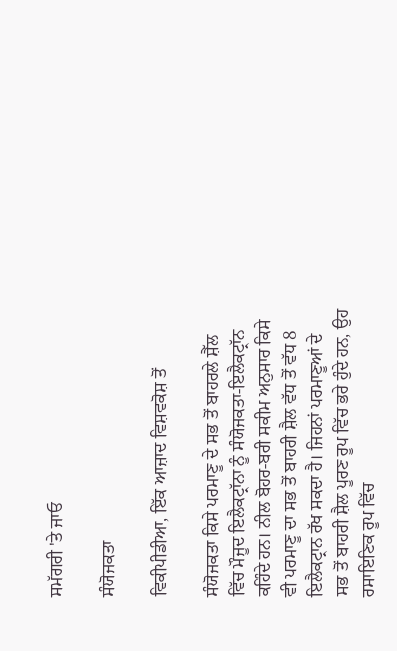ਸਮੱਗਰੀ 'ਤੇ ਜਾਓ

ਸੰਯੋਜਕਤਾ

ਵਿਕੀਪੀਡੀਆ, ਇੱਕ ਆਜ਼ਾਦ ਵਿਸ਼ਵਕੋਸ਼ ਤੋਂ

ਸੰਯੋਜਕਤਾ ਕਿਸੇ ਪਰਮਾਣੂ ਦੇ ਸਭ ਤੋਂ ਬਾਹਰਲੇ ਸ਼ੈੱਲ ਵਿੱਚ ਮੌਜੂਦ ਇਲੈਕਟ੍ਰਾੱਨਾ ਨੂੰ ਸੰਯੋਜਕਤਾ-ਇਲੈਕਟ੍ਰਾੱਨ ਕਹਿੰਦੇ ਹਨ। ਨੀਲ ਬੋਹਰ-ਬਰੀ ਸਕੀਮ ਅਨੁਸਾਰ ਕਿਸੇ ਵੀ ਪਰਮਾਣੂ ਦਾ ਸਭ ਤੋਂ ਬਾਹਰੀ ਸ਼ੈਲ ਵੱਧ ਤੋਂ ਵੱਧ 8 ਇਲੈਕਟ੍ਰਾਨ ਰੱਖ ਸਕਦਾ ਹੈ। ਜਿਹਨਾਂ ਪਰਮਾਣੂਆਂ ਦੇ ਸਭ ਤੋਂ ਬਾਹਰੀ ਸ਼ੈਲ ਪੂਰਣ ਰੂਪ ਵਿੱਚ ਭਰੇ ਹੁੰਦੇ ਹਨ, ਉਹ ਰਸਾਇਣਿਕ ਰੂਪ ਵਿੱਚ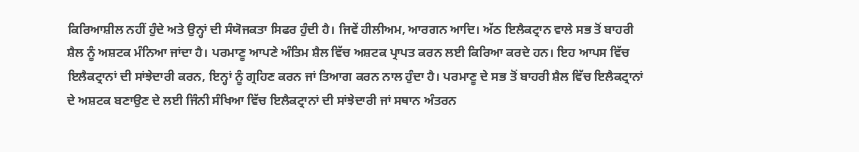ਕਿਰਿਆਸ਼ੀਲ ਨਹੀਂ ਹੁੰਦੇ ਅਤੇ ਉਨ੍ਹਾਂ ਦੀ ਸੰਯੋਜਕਤਾ ਸਿਫਰ ਹੁੰਦੀ ਹੈ। ਜਿਵੇਂ ਹੀਲੀਅਮ, ਆਰਗਨ ਆਦਿ। ਅੱਠ ਇਲੈਕਟ੍ਰਾਨ ਵਾਲੇ ਸਭ ਤੋਂ ਬਾਹਰੀ ਸ਼ੈਲ ਨੂੰ ਅਸ਼ਟਕ ਮੰਨਿਆ ਜਾਂਦਾ ਹੈ। ਪਰਮਾਣੂ ਆਪਣੇ ਅੰਤਿਮ ਸ਼ੈਲ ਵਿੱਚ ਅਸ਼ਟਕ ਪ੍ਰਾਪਤ ਕਰਨ ਲਈ ਕਿਰਿਆ ਕਰਦੇ ਹਨ। ਇਹ ਆਪਸ ਵਿੱਚ ਇਲੈਕਟ੍ਰਾਨਾਂ ਦੀ ਸਾਂਝੇਦਾਰੀ ਕਰਨ, ਇਨ੍ਹਾਂ ਨੂੰ ਗ੍ਰਹਿਣ ਕਰਨ ਜਾਂ ਤਿਆਗ ਕਰਨ ਨਾਲ ਹੁੰਦਾ ਹੈ। ਪਰਮਾਣੂ ਦੇ ਸਭ ਤੋਂ ਬਾਹਰੀ ਸ਼ੈਲ ਵਿੱਚ ਇਲੈਕਟ੍ਰਾਨਾਂ ਦੇ ਅਸ਼ਟਕ ਬਣਾਉਣ ਦੇ ਲਈ ਜਿੰਨੀ ਸੰਖਿਆ ਵਿੱਚ ਇਲੈਕਟ੍ਰਾਨਾਂ ਦੀ ਸਾਂਝੇਦਾਰੀ ਜਾਂ ਸਥਾਨ ਅੰਤਰਨ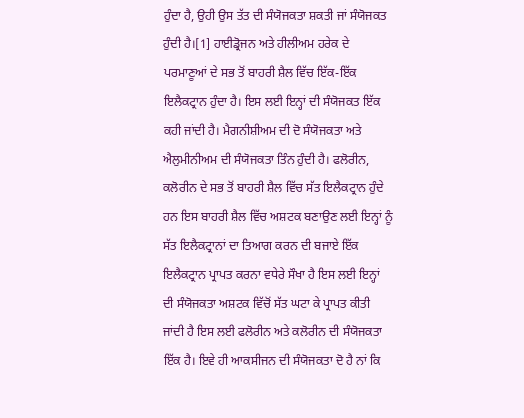ਹੁੰਦਾ ਹੈ, ਉਹੀ ਉਸ ਤੱਤ ਦੀ ਸੰਯੋਜਕਤਾ ਸ਼ਕਤੀ ਜਾਂ ਸੰਯੋਜਕਤ ਹੁੰਦੀ ਹੈ।[1] ਹਾਈਡ੍ਰੋਜਨ ਅਤੇ ਹੀਲੀਅਮ ਹਰੇਕ ਦੇ ਪਰਮਾਣੂਆਂ ਦੇ ਸਭ ਤੋਂ ਬਾਹਰੀ ਸ਼ੈਲ ਵਿੱਚ ਇੱਕ-ਇੱਕ ਇਲੈਕਟ੍ਰਾਨ ਹੁੰਦਾ ਹੈ। ਇਸ ਲਈ ਇਨ੍ਹਾਂ ਦੀ ਸੰਯੋਜਕਤ ਇੱਕ ਕਹੀ ਜਾਂਦੀ ਹੈ। ਮੈਗਨੀਸ਼ੀਅਮ ਦੀ ਦੋ ਸੰਯੋਜਕਤਾ ਅਤੇ ਐਲੁਮੀਨੀਅਮ ਦੀ ਸੰਯੋਜਕਤਾ ਤਿੰਨ ਹੁੰਦੀ ਹੈ। ਫਲੋਰੀਨ, ਕਲੋਰੀਨ ਦੇ ਸਭ ਤੋਂ ਬਾਹਰੀ ਸ਼ੈਲ ਵਿੱਚ ਸੱਤ ਇਲੈਕਟ੍ਰਾਨ ਹੁੰਦੇ ਹਨ ਇਸ ਬਾਹਰੀ ਸ਼ੈਲ ਵਿੱਚ ਅਸ਼ਟਕ ਬਣਾਉਣ ਲਈ ਇਨ੍ਹਾਂ ਨੂੰ ਸੱਤ ਇਲੈਕਟ੍ਰਾਨਾਂ ਦਾ ਤਿਆਗ ਕਰਨ ਦੀ ਬਜਾਏ ਇੱਕ ਇਲੈਕਟ੍ਰਾਨ ਪ੍ਰਾਪਤ ਕਰਨਾ ਵਧੇਰੇ ਸੌਖਾ ਹੈ ਇਸ ਲਈ ਇਨ੍ਹਾਂ ਦੀ ਸੰਯੋਜਕਤਾ ਅਸ਼ਟਕ ਵਿੱਚੋਂ ਸੱਤ ਘਟਾ ਕੇ ਪ੍ਰਾਪਤ ਕੀਤੀ ਜਾਂਦੀ ਹੈ ਇਸ ਲਈ ਫਲੋਰੀਨ ਅਤੇ ਕਲੋਰੀਨ ਦੀ ਸੰਯੋਜਕਤਾ ਇੱਕ ਹੈ। ਇਵੇ ਹੀ ਆਕਸੀਜਨ ਦੀ ਸੰਯੋਜਕਤਾ ਦੋ ਹੈ ਨਾਂ ਕਿ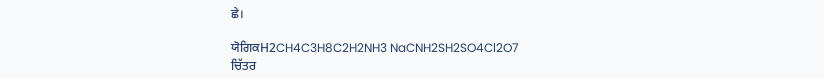ਛੇ।

ਯੋਗਿਕH2CH4C3H8C2H2NH3 NaCNH2SH2SO4Cl2O7
ਚਿੱਤਰ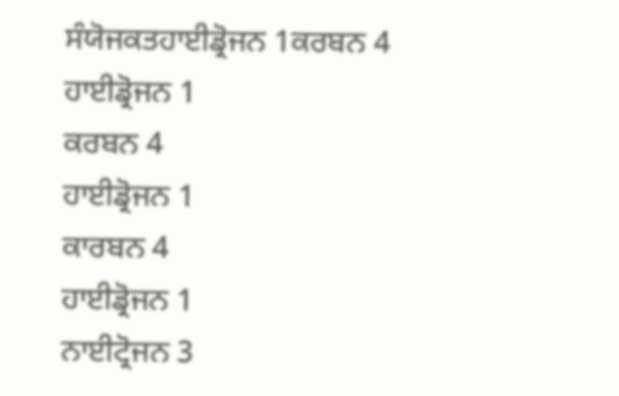ਸੰਯੋਜਕਤਹਾਈਡ੍ਰੋਜਨ 1ਕਰਬਨ 4
ਹਾਈਡ੍ਰੋਜਨ 1
ਕਰਬਨ 4
ਹਾਈਡ੍ਰੋਜਨ 1
ਕਾਰਬਨ 4
ਹਾਈਡ੍ਰੋਜਨ 1
ਨਾਈਟ੍ਰੋਜਨ 3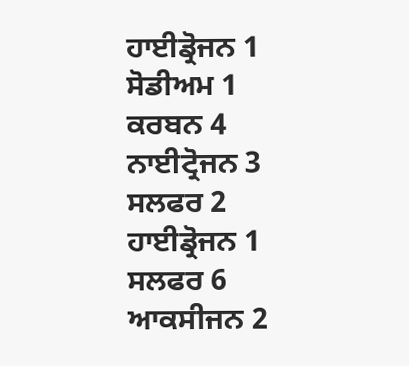ਹਾਈਡ੍ਰੋਜਨ 1
ਸੋਡੀਅਮ 1
ਕਰਬਨ 4
ਨਾਈਟ੍ਰੋਜਨ 3
ਸਲਫਰ 2
ਹਾਈਡ੍ਰੋਜਨ 1
ਸਲਫਰ 6
ਆਕਸੀਜਨ 2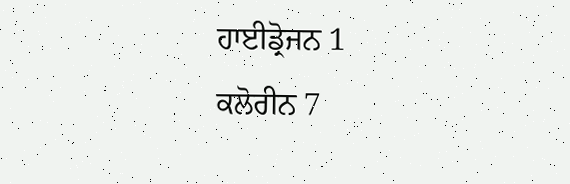ਹਾਈਡ੍ਰੋਜਨ 1
ਕਲੋਰੀਨ 7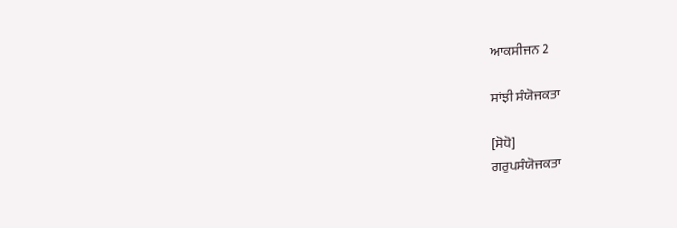ਆਕਸੀਜਨ 2

ਸਾਂਝੀ ਸੰਯੋਜਕਤਾ

[ਸੋਧੋ]
ਗਰੁਪਸੰਯੋਜਕਤਾ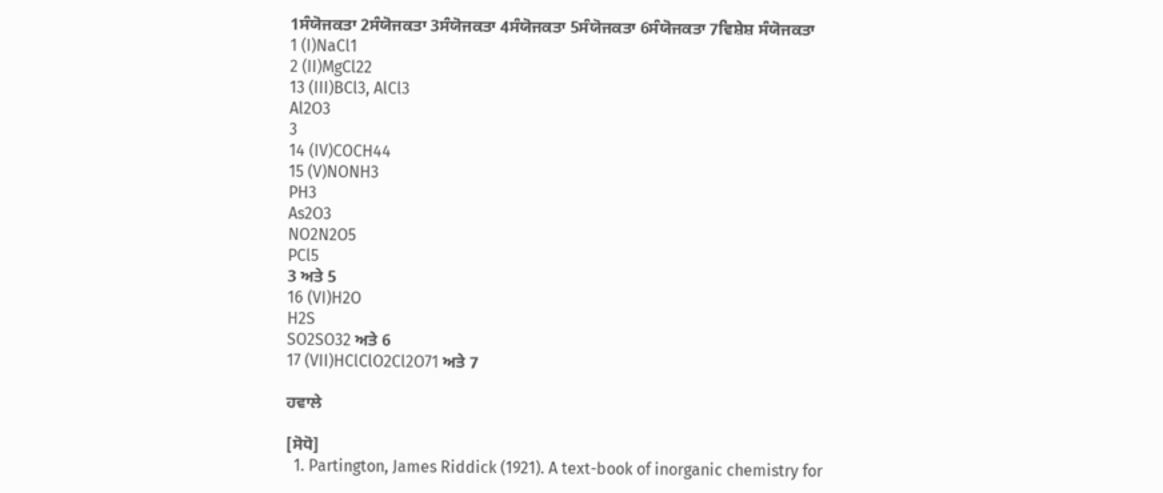1ਸੰਯੋਜਕਤਾ 2ਸੰਯੋਜਕਤਾ 3ਸੰਯੋਜਕਤਾ 4ਸੰਯੋਜਕਤਾ 5ਸੰਯੋਜਕਤਾ 6ਸੰਯੋਜਕਤਾ 7ਵਿਸ਼ੇਸ਼ ਸੰਯੋਜਕਤਾ
1 (I)NaCl1
2 (II)MgCl22
13 (III)BCl3, AlCl3
Al2O3
3
14 (IV)COCH44
15 (V)NONH3
PH3
As2O3
NO2N2O5
PCl5
3 ਅਤੇ 5
16 (VI)H2O
H2S
SO2SO32 ਅਤੇ 6
17 (VII)HClClO2Cl2O71 ਅਤੇ 7

ਹਵਾਲੇ

[ਸੋਧੋ]
  1. Partington, James Riddick (1921). A text-book of inorganic chemistry for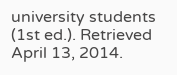university students (1st ed.). Retrieved April 13, 2014.